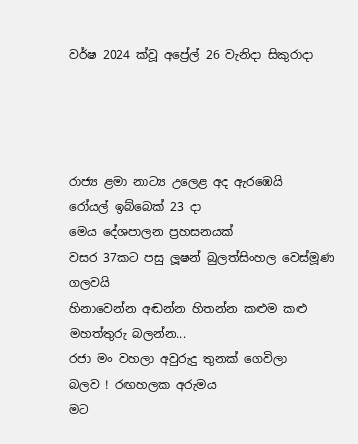වර්ෂ 2024 ක්වූ අප්‍රේල් 26 වැනිදා සිකුරාදා




රාජ්‍ය ළමා නාට්‍ය උලෙළ අද ඇරඹෙයි
රෝයල් ඉබ්බෙක් 23 දා
මෙය දේශපාලන ප්‍රහසනයක්
වසර 37කට පසු ලූෂන් බුලත්සිංහල වෙස්මූණ ගලවයි
හිනාවෙන්න අඬන්න හිතන්න කළුම කළු මහත්තුරු බලන්න...
රජා මං වහලා අවුරුදු තුනක් ගෙවිලා
බලව ! රඟහලක අරුමය
මට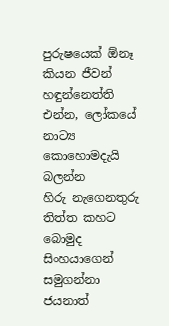පුරුෂයෙක් ඕනෑ කියන ජීවන් හඳුන්නෙත්ති
එන්න, ලෝකයේ නාට්‍ය කොහොමදැයි බලන්න
හිරු නැගෙනතුරු තිත්ත කහට බොමුද
සිංහයාගෙන් සමුගන්නා ජයනාත්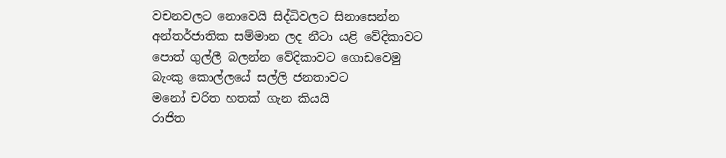වචනවලට නොවෙයි සිද්ධිවලට සිනාසෙන්න
අන්තර්ජාතික සම්මාන ලද නීටා යළි වේදිකාවට
පොත් ගුල්ලී බලන්න වේදිකාවට ගොඩවෙමු
බැංකු කොල්ලයේ සල්ලි ජනතාවට
මනෝ චරිත හතක් ගැන කියයි
රාජිත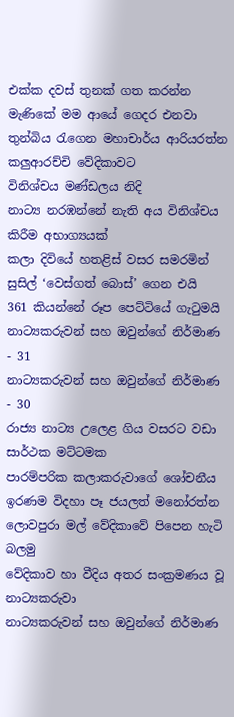එක්ක දවස් තුනක් ගත කරන්න
මැණිකේ මම ආයේ ගෙදර එනවා
තුන්බිය රැගෙන මහාචාර්ය ආරියරත්න කලුආරච්චි වේදිකාවට
විනිශ්චය මණ්ඩලය නිදි
නාට්‍ය නරඹන්නේ නැති අය විනිශ්චය කිරීම අභාග්‍යයක්
කලා දිවියේ හතළිස් වසර සමරමින් සුසිල් ‘වෙස්ගත් බොස්’ ගෙන එයි
361 කියන්නේ රූප පෙට්ටියේ ගැටුමයි
නාට්‍යකරුවන් සහ ඔවුන්ගේ නිර්මාණ - 31
නාට්‍යකරුවන් සහ ඔවුන්ගේ නිර්මාණ - 30
රාජ්‍ය නාට්‍ය උලෙළ ගිය වසරට වඩා සාර්ථක මට්ටමක
පාරම්පරික කලාකරුවාගේ ශෝචනීය ඉරණම විදහා පෑ ජයලත් මනෝරත්න
ලොවපුරා මල් වේදිකාවේ පිපෙන හැටි බලමු
වේදිකාව හා වීදිය අතර සංක්‍රමණය වූ නාට්‍යකරුවා
නාට්‍යකරුවන් සහ ඔවුන්ගේ නිර්මාණ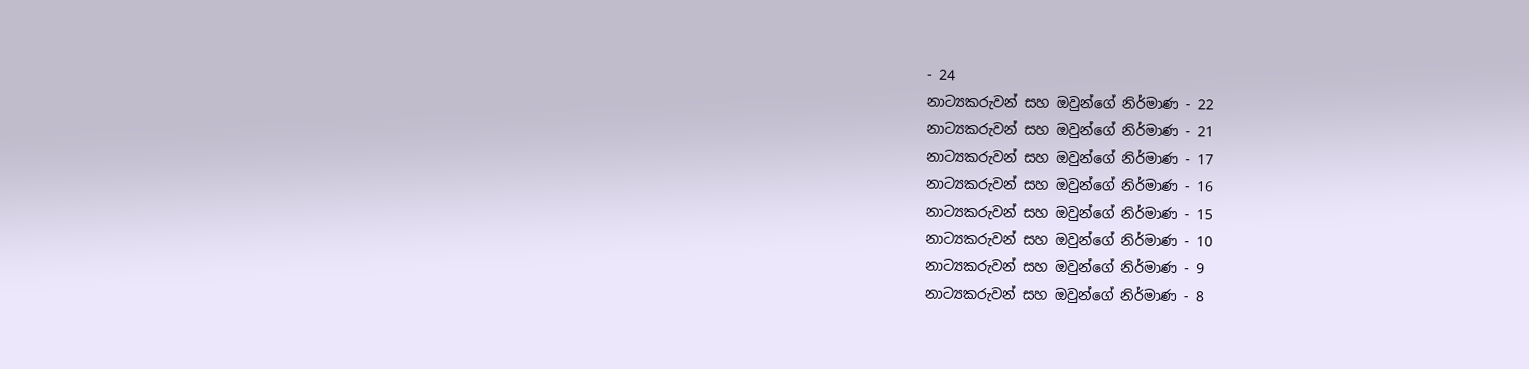- 24
නාට්‍යකරුවන් සහ ඔවුන්ගේ නිර්මාණ - 22
නාට්‍යකරුවන් සහ ඔවුන්ගේ නිර්මාණ - 21
නාට්‍යකරුවන් සහ ඔවුන්ගේ නිර්මාණ - 17
නාට්‍යකරුවන් සහ ඔවුන්ගේ නිර්මාණ - 16
නාට්‍යකරුවන් සහ ඔවුන්ගේ නිර්මාණ - 15
නාට්‍යකරුවන් සහ ඔවුන්ගේ නිර්මාණ - 10
නාට්‍යකරුවන් සහ ඔවුන්ගේ නිර්මාණ - 9
නාට්‍යකරුවන් සහ ඔවුන්ගේ නිර්මාණ - 8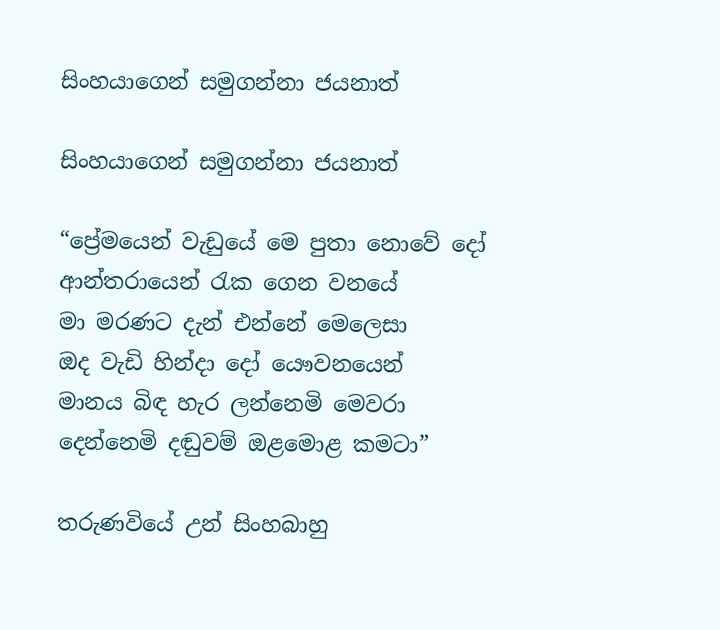සිංහයාගෙන් සමුගන්නා ජයනාත්

සිංහයාගෙන් සමුගන්නා ජයනාත්

“ප්‍රේමයෙන් වැඩුයේ මෙ පුතා නොවේ දෝ
ආන්තරායෙන් රැක ගෙන වනයේ
මා මරණට දැන් එන්නේ මෙලෙසා
ඔද වැඩි හින්දා දෝ යෞවනයෙන්
මානය බිඳ හැර ලන්නෙමි මෙවරා
දෙන්නෙමි දඬුවම් ඔළමොළ කමටා”

තරුණවියේ උන් සිංහබාහු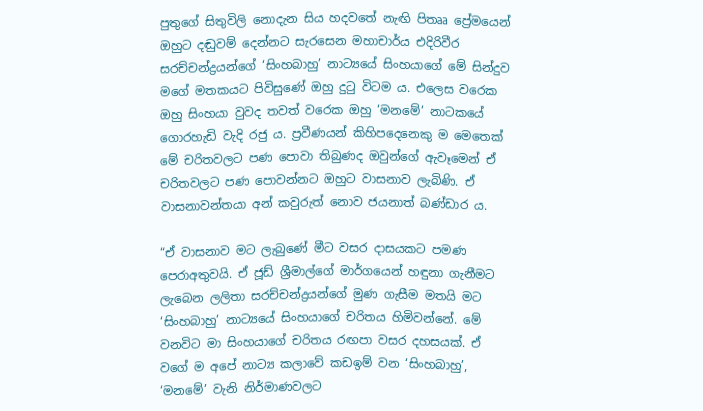පුතුගේ සිතුවිලි නොදැන සිය හදවතේ නැඟි පිතෲ ප්‍රේමයෙන් ඔහුට දඬුවම් දෙන්නට සැරසෙන මහාචාර්ය එදිරිවීර සරච්චන්ද්‍රයන්ගේ ‘සිංහබාහු’ නාට්‍යයේ සිංහයාගේ මේ සින්දුව මගේ මතකයට පිවිසුණේ ඔහු දුටු විටම ය. එලෙස වරෙක ඔහු සිංහයා වුවද තවත් වරෙක ඔහු ‘මනමේ’ නාටකයේ ගොරහැඩි වැදි රජු ය. ප්‍රවීණයන් කිහිපදෙනෙකු ම මෙතෙක් මේ චරිතවලට පණ පොවා තිබුණද ඔවුන්ගේ ඇවෑමෙන් ඒ චරිතවලට පණ පොවන්නට ඔහුට වාසනාව ලැබිණි. ඒ වාසනාවන්තයා අන් කවුරුත් නොව ජයනාත් බණ්ඩාර ය.

“ඒ වාසනාව මට ලැබුණේ මීට වසර දාසයකට පමණ පෙරාඅතුවයි. ඒ ජූඩ් ශ්‍රීමාල්ගේ මාර්ගයෙන් හඳුනා ගැනීමට ලැබෙන ලලිතා සරච්චන්ද්‍රයන්ගේ මුණ ගැසීම මතයි මට ‘සිංහබාහු’ නාට්‍යයේ සිංහයාගේ චරිතය හිමිවන්නේ. මේ වනවිට මා සිංහයාගේ චරිතය රඟපා වසර දහසයක්. ඒ වගේ ම අපේ නාට්‍ය කලාවේ කඩඉම් වන ‘සිංහබාහු’, ‘මනමේ’ වැනි නිර්මාණවලට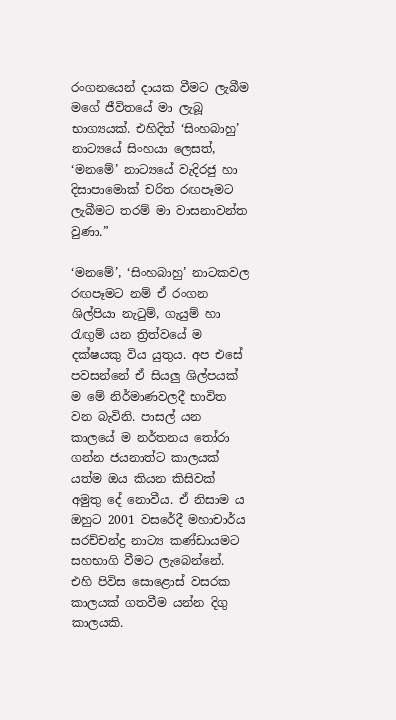රංගනයෙන් දායක වීමට ලැබීම මගේ ජීවිතයේ මා ලැබූ භාග්‍යයක්. එහිදිත් ‘සිංහබාහු’ නාට්‍යයේ සිංහයා ලෙසත්, ‘මනමේ’ නාට්‍යයේ වැදිරජු හා දිසාපාමොක් චරිත රඟපෑමට ලැබීමට තරම් මා වාසනාවන්ත වුණා.”

‘මනමේ’, ‘සිංහබාහු’ නාටකවල රඟපෑමට නම් ඒ රංගන ශිල්පියා නැටුම්, ගැයුම් හා රැඟුම් යන ත්‍රිත්වයේ ම දක්ෂයකු විය යුතුය. අප එසේ පවසන්නේ ඒ සියලු ශිල්පයක් ම මේ නිර්මාණවලදී භාවිත වන බැවිනි. පාසල් යන කාලයේ ම නර්තනය තෝරා ගන්න ජයනාත්ට කාලයක් යත්ම ඔය කියන කිසිවක් අමුතු දේ නොවීය. ඒ නිසාම ය ඔහුට 2001 වසරේදී මහාචාර්ය සරච්චන්ද්‍ර නාට්‍ය කණ්ඩායමට සහභාගි වීමට ලැබෙන්නේ. එහි පිවිස සොළොස් වසරක කාලයක් ගතවීම යන්න දිගු කාලයකි.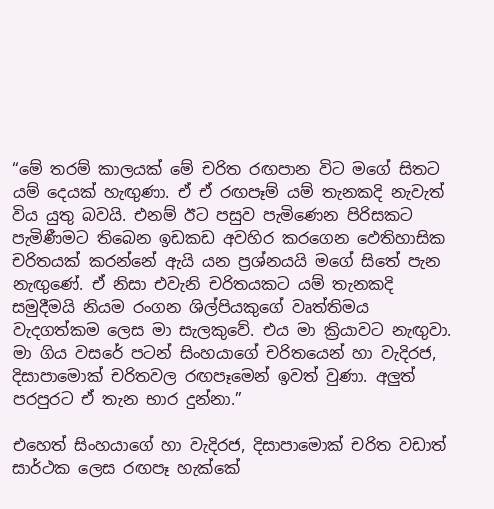“මේ තරම් කාලයක් මේ චරිත රඟපාන විට මගේ සිතට යම් දෙයක් හැඟුණා. ඒ ඒ රඟපෑම් යම් තැනකදි නැවැත් විය යුතු බවයි. එනම් ඊට පසුව පැමිණෙන පිරිසකට පැමිණීමට තිබෙන ඉඩකඩ අවහිර කරගෙන ‍ඵෙතිහාසික චරිතයක් කරන්නේ ඇයි යන ප්‍රශ්නයයි මගේ සිතේ පැන නැඟුණේ. ඒ නිසා එවැනි චරිතයකට යම් තැනකදි සමුදීමයි නියම රංගන ශිල්පියකුගේ වෘත්තිමය වැදගත්කම ලෙස මා සැලකුවේ. එය මා ක්‍රියාවට නැඟුවා. මා ගිය වසරේ පටන් සිංහයාගේ චරිතයෙන් හා වැදිරජ, දිසාපාමොක් චරිතවල රඟපෑමෙන් ඉවත් වුණා. අලුත් පරපුරට ඒ තැන භාර දුන්නා.”

එහෙත් සිංහයාගේ හා වැදිරජ, දිසාපාමොක් චරිත වඩාත් සාර්ථක ලෙස රඟපෑ හැක්කේ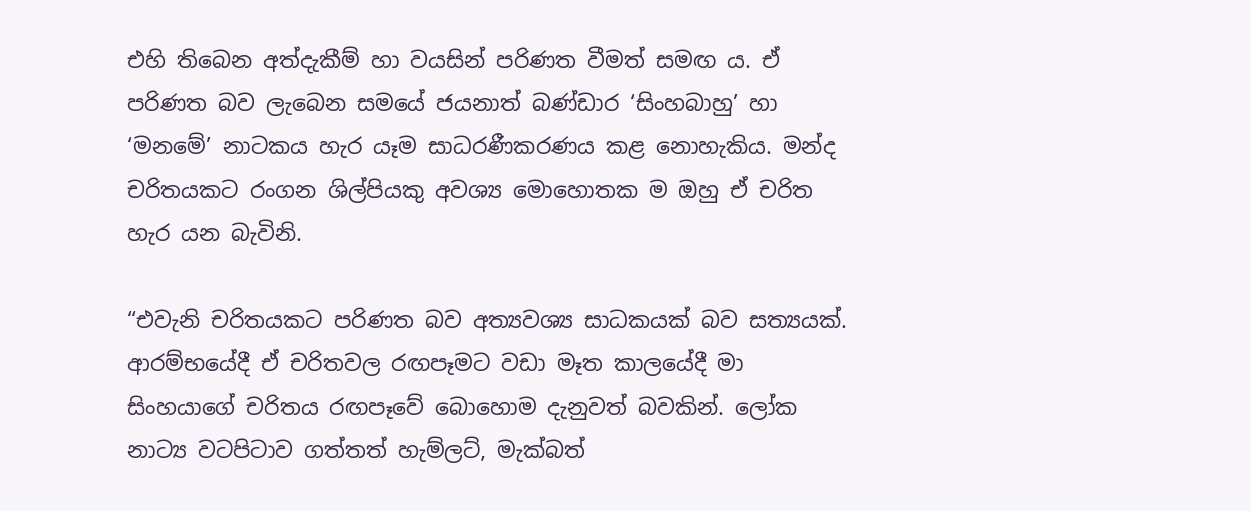එහි තිබෙන අත්දැකීම් හා වයසින් පරිණත වීමත් සමඟ ය. ඒ පරිණත බව ලැබෙන සමයේ ජයනාත් බණ්ඩාර ‘සිංහබාහු’ හා ‘මනමේ’ නාටකය හැර යෑම සාධරණීකරණය කළ නොහැකිය. මන්ද චරිතයකට රංගන ශිල්පියකු අවශ්‍ය මොහොතක ම ඔහු ඒ චරිත හැර යන බැවිනි.

“එවැනි චරිතයකට පරිණත බව අත්‍යවශ්‍ය සාධකයක් බව සත්‍යයක්. ආරම්භයේදී ඒ චරිතවල රඟපෑමට වඩා මෑත කාලයේදී මා සිංහයාගේ චරිතය රඟපෑවේ බොහොම දැනුවත් බවකින්. ලෝක නාට්‍ය වටපිටාව ගත්තත් හැම්ලට්, මැක්බත්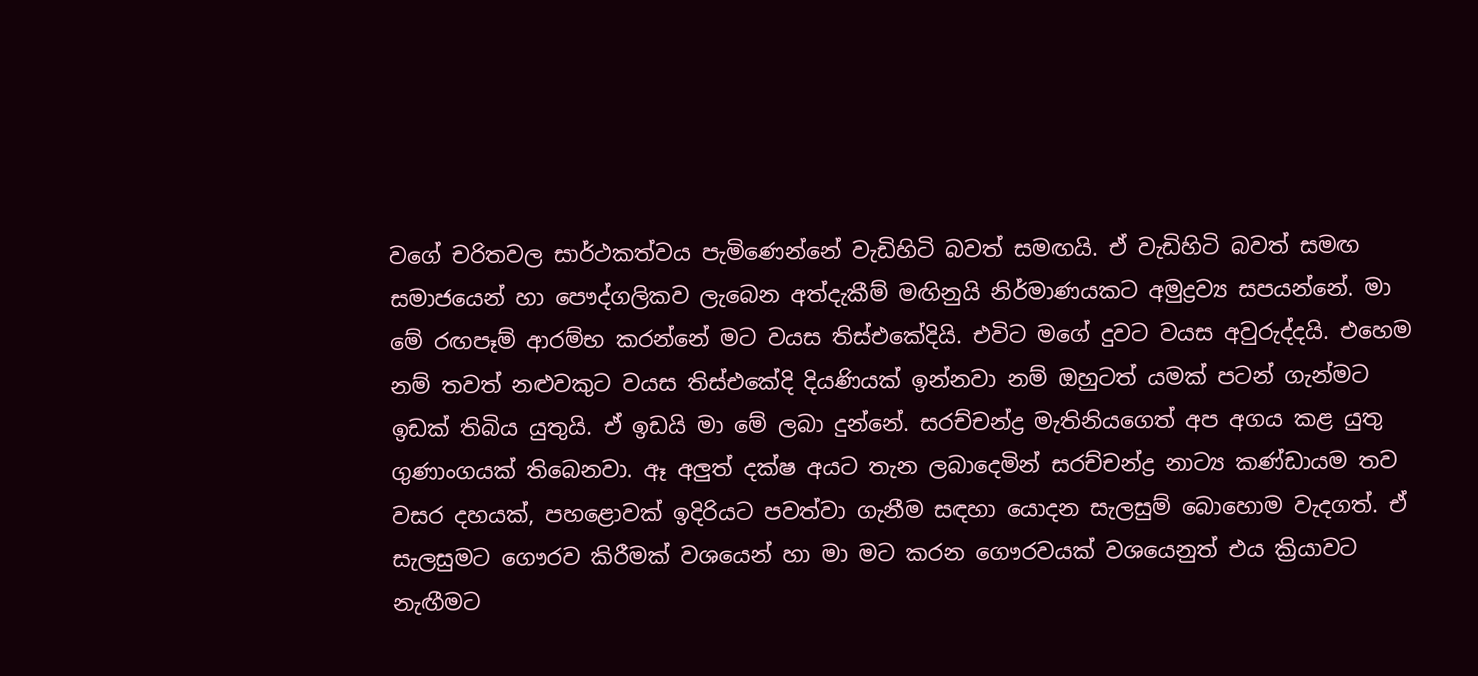වගේ චරිතවල සාර්ථකත්වය පැමිණෙන්නේ වැඩිහිටි බවත් සමඟයි. ඒ වැඩිහිටි බවත් සමඟ සමාජයෙන් හා පෞද්ගලිකව ලැබෙන අත්දැකීම් මඟිනුයි නිර්මාණයකට අමුද්‍රව්‍ය සපයන්නේ. මා මේ රඟපෑම් ආරම්භ කරන්නේ මට වයස තිස්එකේදියි. එවිට මගේ දුවට වයස අවුරුද්දයි. එහෙම නම් තවත් නළුවකුට වයස තිස්එකේදි දියණියක් ඉන්නවා නම් ඔහුටත් යමක් පටන් ගැන්මට ඉඩක් තිබිය යුතුයි. ඒ ඉඩයි මා මේ ලබා දුන්නේ. සරච්චන්ද්‍ර මැතිනියගෙත් අප අගය කළ යුතු ගුණාංගයක් තිබෙනවා. ඈ අලුත් දක්ෂ අයට තැන ලබාදෙමින් සරච්චන්ද්‍ර නාට්‍ය කණ්ඩායම තව වසර දහයක්, පහළොවක් ඉදිරියට පවත්වා ගැනීම සඳහා යොදන සැලසුම් බොහොම වැදගත්. ඒ සැලසුමට ගෞරව කිරීමක් වශයෙන් හා මා මට කරන ගෞරවයක් වශයෙනුත් එය ක්‍රියාවට නැඟීමට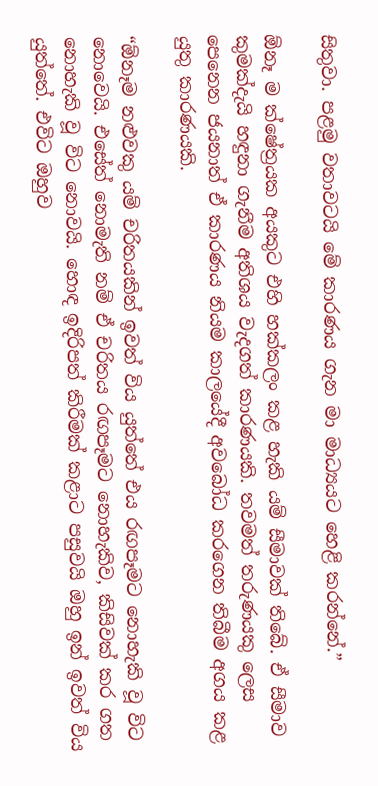සිතුවා. පළමු වතාවටයි මේ කාරණය ගැන මා මාධ්‍යයට හෙළි කරන්නේ.”

ඕනෑ ම ක්ෂේත්‍රයක අයකුට එහි හක්කලං කළ හැකි යම් සීමාවක් තිබේ. ඒ සීමාව කුමක්දැයි හඳුනා ගැනීම අතිශය වැදගත් කාරණයකි. තවමත් තරුණයකු ලෙස පෙනෙන ජයනාත් ඒ කාරණය නියම කාලයේදී අවබෝධ කරගෙන තිබීම අගය කළ යුතු කාරණයකි.

“ඕනෑම නළුවකු යම් චරිතයකින් ඉවත් විය යුත්තේ එය රඟපෑමට නොහැකි වූ විට නොවෙයි. එසේත් නොමැති නම් ඒ චරිතය රඟපෑමට නොහැකිව, කිසිවක් කර ගත නොහැකි වූ විට නොවයි. හොඳ ඉදිරිපත් කිරීමක් කළාට පසුවයි ඔහු ඉන් ඉවත් විය යුත්තේ. එවිට ඔහුව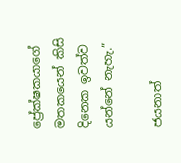ප්‍රේක්ෂකයාගේ මතකයෙන් කිසි දිනෙක ඉවත්ව යන්නේ නැහැ.”

ජයනාත්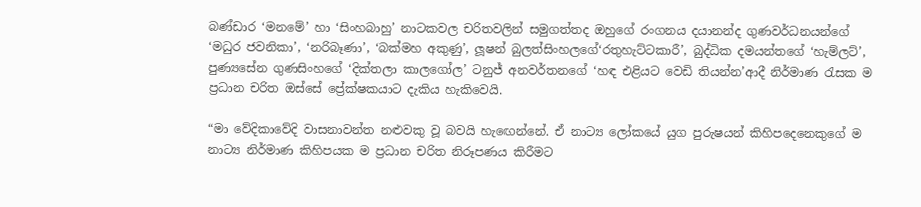බණ්ඩාර ‘මනමේ’ හා ‘සිංහබාහු’ නාටකවල චරිතවලින් සමුගත්තද ඔහුගේ රංගනය දයානන්ද ගුණවර්ධනයන්ගේ ‘මධුර ජවනිකා’, ‘නරිබෑණා’, ‘බක්මහ අකුණු’, ලූෂන් බුලත්සිංහලගේ‘රතුහැට්ටකාරී’, බුද්ධික දමයන්තගේ ‘හැම්ලට්’, පුණ්‍යසේන ගුණසිංහගේ ‘දික්තලා කාලගෝල’ ටනුජ් අනවර්තනගේ ‘හඳ එළියට වෙඩි තියන්න’ආදී නිර්මාණ රැසක ම ප්‍රධාන චරිත ඔස්සේ ප්‍රේක්ෂකයාට දැකිය හැකිවෙයි.

“මා වේදිකාවේදි වාසනාවන්ත නළුවකු වූ බවයි හැඟෙන්නේ. ඒ නාට්‍ය ලෝකයේ යුග පුරුෂයන් කිහිපදෙනෙකුගේ ම නාට්‍ය නිර්මාණ කිහිපයක ම ප්‍රධාන චරිත නිරූපණය කිරීමට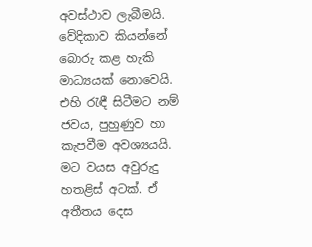අවස්ථාව ලැබීමයි. වේදිකාව කියන්නේ බොරු කළ හැකි මාධ්‍යයක් නොවෙයි. එහි රැඳී සිටීමට නම් ජවය, පුහුණුව හා කැපවීම අවශ්‍යයයි. මට වයස අවුරුදු හතළිස් අටක්. ඒ අතීතය දෙස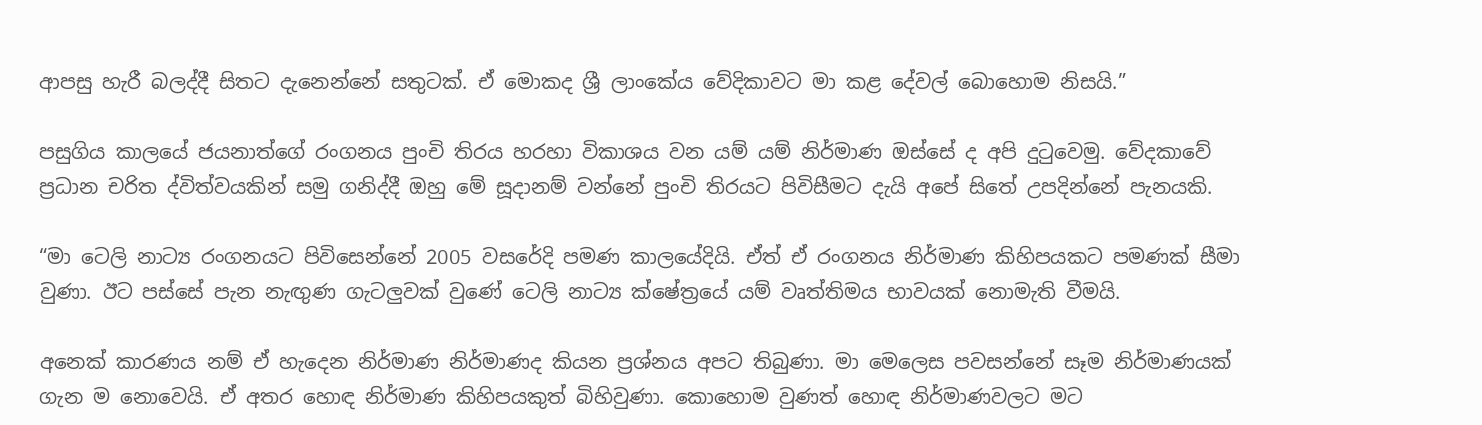ආපසු හැරී බලද්දී සිතට දැනෙන්නේ සතුටක්. ඒ මොකද ශ්‍රී ලාංකේය වේදිකාවට මා කළ දේවල් බොහොම නිසයි.”

පසුගිය කාලයේ ජයනාත්ගේ රංගනය පුංචි තිරය හරහා විකාශය වන යම් යම් නිර්මාණ ඔස්සේ ද අපි දුටුවෙමු. වේදකාවේ ප්‍රධාන චරිත ද්විත්වයකින් සමු ගනිද්දී ඔහු මේ සූදානම් වන්නේ පුංචි තිරයට පිවිසීමට දැයි අපේ සිතේ උපදින්නේ පැනයකි.

“මා ටෙලි නාට්‍ය රංගනයට පිවිසෙන්නේ 2005 වසරේදි පමණ කාලයේදියි. ඒත් ඒ රංගනය නිර්මාණ කිහිපයකට පමණක් සීමා වුණා. ඊට පස්සේ පැන නැඟුණ ගැටලුවක් වුණේ ටෙලි නාට්‍ය ක්ෂේත්‍රයේ යම් වෘත්තිමය භාවයක් නොමැති වීමයි.

අනෙක් කාරණය නම් ඒ හැදෙන නිර්මාණ නිර්මාණද කියන ප්‍රශ්නය අපට තිබුණා. මා මෙලෙස පවසන්නේ සෑම නිර්මාණයක් ගැන ම නොවෙයි. ඒ අතර හොඳ නිර්මාණ කිහිපයකුත් බිහිවුණා. කොහොම වුණත් හොඳ නිර්මාණවලට මට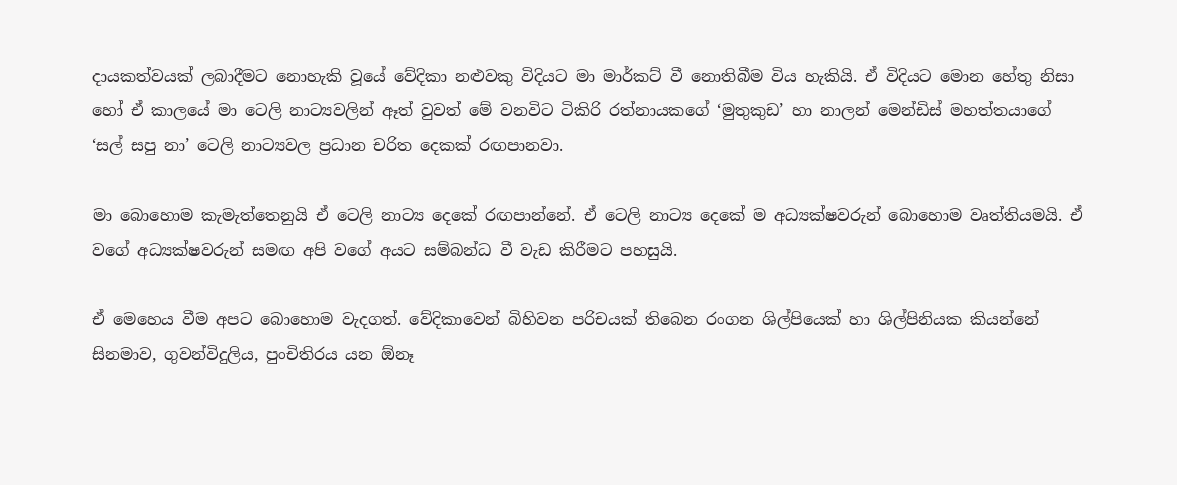දායකත්වයක් ලබාදීමට නොහැකි වූයේ වේදිකා නළුවකු විදියට මා මාර්කට් වී නොතිබීම විය හැකියි. ඒ විදියට මොන හේතු නිසා හෝ ඒ කාලයේ මා ටෙලි නාට්‍යවලින් ඈත් වුවත් මේ වනවිට ටිකිරි රත්නායකගේ ‘මුතුකුඩ’ හා නාලන් මෙන්ඩිස් මහත්තයාගේ ‘සල් සපු නා’ ටෙලි නාට්‍යවල ප්‍රධාන චරිත දෙකක් රඟපානවා.

මා බොහොම කැමැත්තෙනුයි ඒ ටෙලි නාට්‍ය දෙකේ රඟපාන්නේ. ඒ ටෙලි නාට්‍ය දෙකේ ම අධ්‍යක්ෂවරුන් බොහොම වෘත්තියමයි. ඒ වගේ අධ්‍යක්ෂවරුන් සමඟ අපි වගේ අයට සම්බන්ධ වී වැඩ කිරීමට පහසුයි.

ඒ මෙහෙය වීම අපට බොහොම වැදගත්. වේදිකාවෙන් බිහිවන පරිචයක් තිබෙන රංගන ශිල්පියෙක් හා ශිල්පිනියක කියන්නේ සිනමාව, ගුවන්විදුලිය, පුංචිතිරය යන ඕනෑ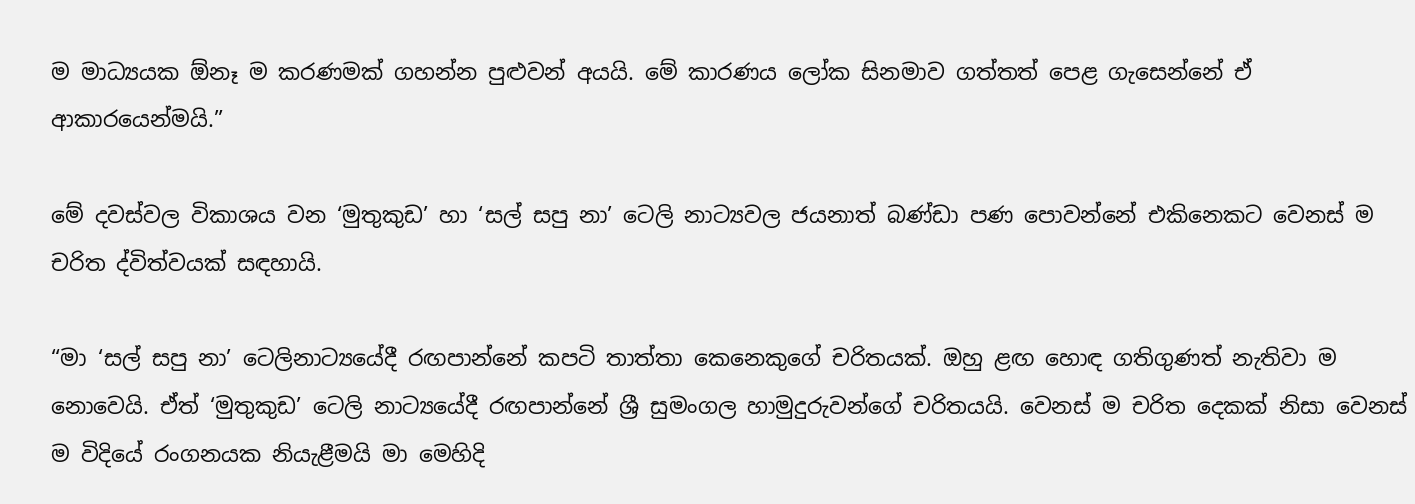ම මාධ්‍යයක ඕනෑ ම කරණමක් ගහන්න පුළුවන් අයයි. මේ කාරණය ලෝක සිනමාව ගත්තත් පෙළ ගැසෙන්නේ ඒ ආකාරයෙන්මයි.”

මේ දවස්වල විකාශය වන ‘මුතුකුඩ’ හා ‘සල් සපු නා’ ටෙලි නාට්‍යවල ජයනාත් බණ්ඩා පණ පොවන්නේ එකිනෙකට වෙනස් ම චරිත ද්විත්වයක් සඳහායි.

“මා ‘සල් සපු නා’ ටෙලිනාට්‍යයේදී රඟපාන්නේ කපටි තාත්තා කෙනෙකුගේ චරිතයක්. ඔහු ළඟ හොඳ ගතිගුණත් නැතිවා ම නොවෙයි. ඒත් ‘මුතුකුඩ’ ටෙලි නාට්‍යයේදී රඟපාන්නේ ශ්‍රී සුමංගල හාමුදුරුවන්ගේ චරිතයයි. වෙනස් ම චරිත දෙකක් නිසා වෙනස් ම විදියේ රංගනයක නියැළීමයි මා මෙහිදි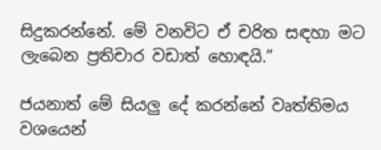සිදුකරන්නේ. මේ වනවිට ඒ චරිත සඳහා මට ලැබෙන ප්‍රතිචාර වඩාත් හොඳයි.”

ජයනාත් මේ සියලු දේ කරන්නේ වෘත්තිමය වශයෙන්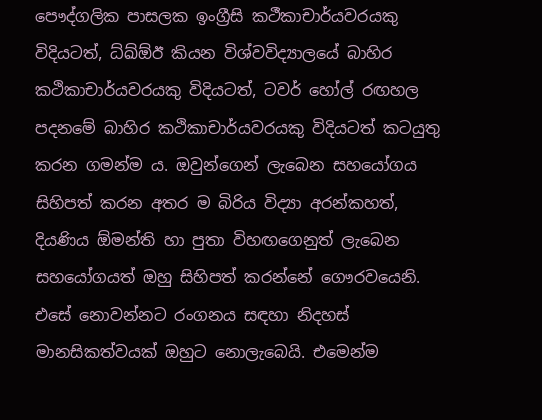පෞද්ගලික පාසලක ඉංග්‍රීසි කථීකාචාර්යවරයකු විදියටත්, ධ්ඛ්ඕඊ කියන විශ්වවිද්‍යාලයේ බාහිර කථිකාචාර්යවරයකු විදියටත්, ටවර් හෝල් රඟහල පදනමේ බාහිර කථිකාචාර්යවරයකු විදියටත් කටයුතු කරන ගමන්ම ය. ඔවුන්ගෙන් ලැබෙන සහයෝගය සිහිපත් කරන අතර ම බිරිය විද්‍යා අරන්කහත්, දියණිය ඕමන්ති හා පුතා විහඟගෙනුත් ලැබෙන සහයෝගයත් ඔහු සිහිපත් කරන්නේ ගෞරවයෙනි. එසේ නොවන්නට රංගනය සඳහා නිදහස් මානසිකත්වයක් ඔහුට නොලැබෙයි. එමෙන්ම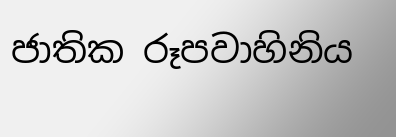ජාතික රූපවාහිනිය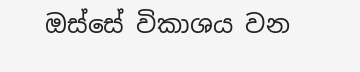ඔස්සේ විකාශය වන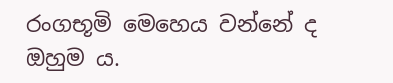රංගභූමි මෙහෙය වන්නේ ද ඔහුම ය.